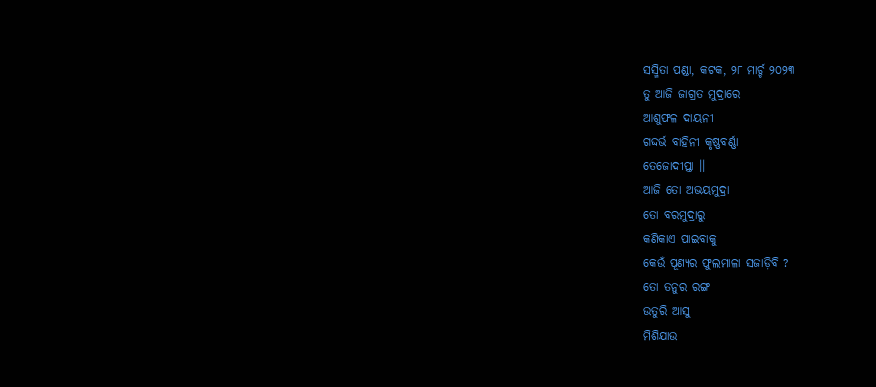ସସ୍ମିତା ପଣ୍ଡା, କଟକ, ୨୮ ମାର୍ଚ୍ଚ ୨୦୨୩
ତୁ ଆଜି ଜାଗ୍ରତ ମୁଦ୍ରାରେ
ଆଶୁଫଳ ଦାୟନୀ
ଗଦ୍ଦର୍ଭ ବାହିନୀ କୃଷ୍ଣବର୍ଣ୍ଣା
ତେଜୋଦୀପ୍ତା ।।
ଆଜି ତୋ ଅଭୟମୁଦ୍ରା
ତୋ ବରମୁଦ୍ରାରୁ
କଣିକାଏ ପାଇବାକୁ
କେଉଁ ପୂଣ୍ୟର ଫୁଲମାଳା ସଜାଡ଼ିବି ?
ତୋ ତନୁର ରଙ୍ଗ
ଉତୁରି ଆସୁ
ମିଶିଯାଉ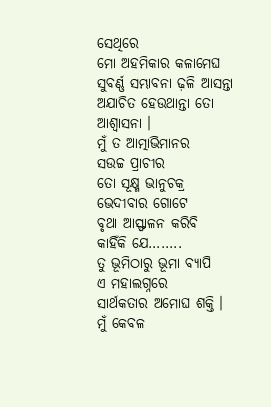ସେଥିରେ
ମୋ ଅହମିକାର କଳାମେଘ
ସୁବର୍ଣ୍ଣ ସମ୍ଭାବନା ଢ଼ଳି ଆସନ୍ତା
ଅଯାଚିତ ହେଉଥାନ୍ତା ତୋ
ଆଶ୍ବାସନା ।
ମୁଁ ତ ଆତ୍ମାଭିମାନର
ସଉଚ୍ଚ ପ୍ରାଚୀର
ତୋ ସୂକ୍ଷ୍ମ ଭାନୁଚକ୍ର
ଭେଦୀବାର ଗୋଟେ
ବୃଥା ଆସ୍ଫାଳନ କରିବି
କାହିଁକି ଯେ……..
ତୁ ଭୂମିଠାରୁ ଭୂମା ବ୍ୟାପି
ଏ ମହାଲଗ୍ନରେ
ସାର୍ଥକତାର ଅମୋଘ ଶକ୍ତି ।
ମୁଁ କେବଳ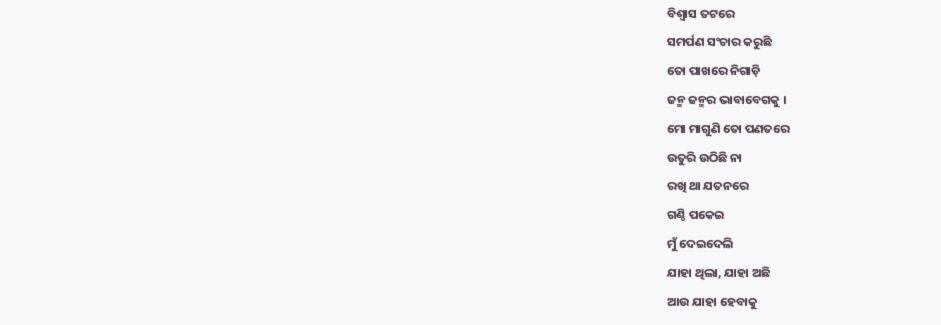ବିଶ୍ୱାସ ତଟରେ
ସମର୍ପଣ ସଂଚାର କରୁଛି
ତୋ ପାଖରେ ନିଗାଡ଼ି
ଜନ୍ମ ଜନ୍ମର ଭାବାବେଗକୁ ।
ମୋ ମାଗୁଣି ତୋ ପଣତରେ
ଉତୁରି ଉଠିଛି ନା
ରଖି ଥା ଯତନରେ
ଗଣ୍ଠି ପକେଇ
ମୁଁ ଦେଇଦେଲି
ଯାହା ଥିଲା, ଯାହା ଅଛି
ଆଉ ଯାହା ହେବାକୁ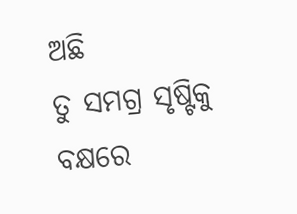ଅଛି
ତୁ ସମଗ୍ର ସୃଷ୍ଟିକୁ
ବକ୍ଷରେ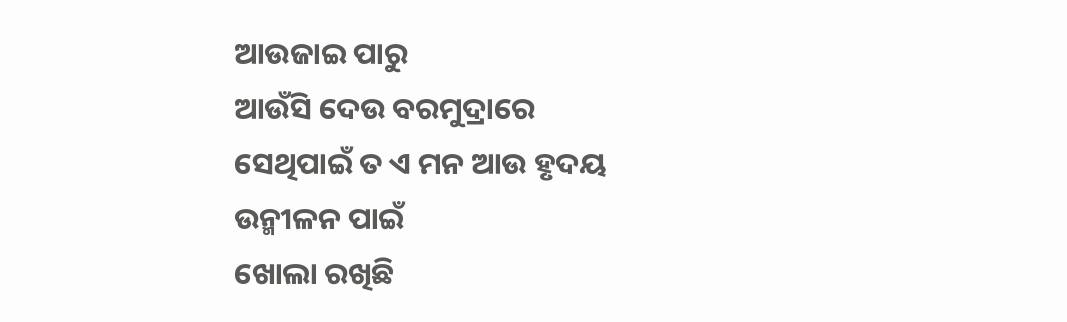ଆଉଜାଇ ପାରୁ
ଆଉଁସି ଦେଉ ବରମୁଦ୍ରାରେ
ସେଥିପାଇଁ ତ ଏ ମନ ଆଉ ହୃଦୟ
ଉନ୍ମୀଳନ ପାଇଁ
ଖୋଲା ରଖିଛି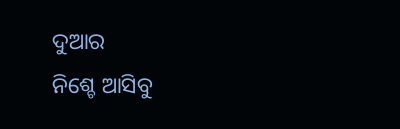ଦୁଆର
ନିଶ୍ଚେ ଆସିବୁ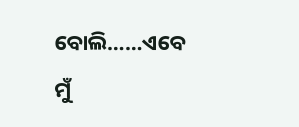ବୋଲି……ଏବେ ମୁଁ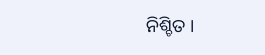ନିଶ୍ଚିତ ।